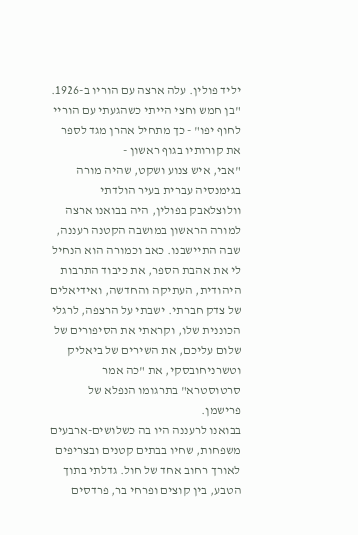יליד פולין. עלה ארצה עם הוריו ב-1926. "בן חמש וחצי הייתי כשהגעתי עם הוריי לחוף יפו" - כך מתחיל אהרן מגד לספר את קורותיו בגוף ראשון -
"אבי, איש צנוע ושקט, שהיה מורה בגימנסיה עברית בעיר הולדתי וולוצלאבק בפולין, היה בבואנו ארצה למורה הראשון במושבה הקטנה רעננה, שבה התיישבנו. כאב וכמורה הוא הנחיל לי את אהבת הספר, את כיבוד התרבות היהודית, העתיקה והחדשה, ואידיאלים של צדק חברתי. ישבתי על הרצפה, לרגלי הכוננית שלו, וקראתי את הסיפורים של שלום עליכם, את השירים של ביאליק וטשרניחובסקי, את "כה אמר סרטוסטרא" בתרגומו הנפלא של פרישמן.
בבואנו לרעננה היו בה כשלושים-ארבעים משפחות, שחיו בבתים קטנים ובצריפים לאורך רחוב אחד של חול. גדלתי בתוך הטבע, בין קוצים ופרחי בר, פרדסים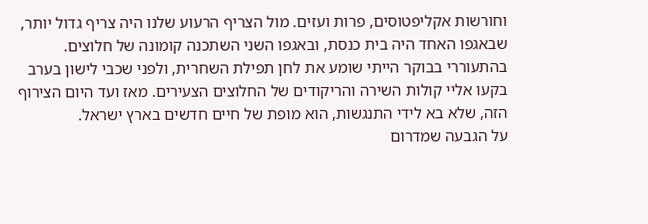וחורשות אקליפטוסים, פרות ועזים. מול הצריף הרעוע שלנו היה צריף גדול יותר, שבאגפו האחד היה בית כנסת, ובאגפו השני השתכנה קומונה של חלוצים. בהתעוררי בבוקר הייתי שומע את לחן תפילת השחרית, ולפני שכבי לישון בערב בקעו אליי קולות השירה והריקודים של החלוצים הצעירים. מאז ועד היום הצירוף הזה, שלא בא לידי התנגשות, הוא מופת של חיים חדשים בארץ ישראל.
על הגבעה שמדרום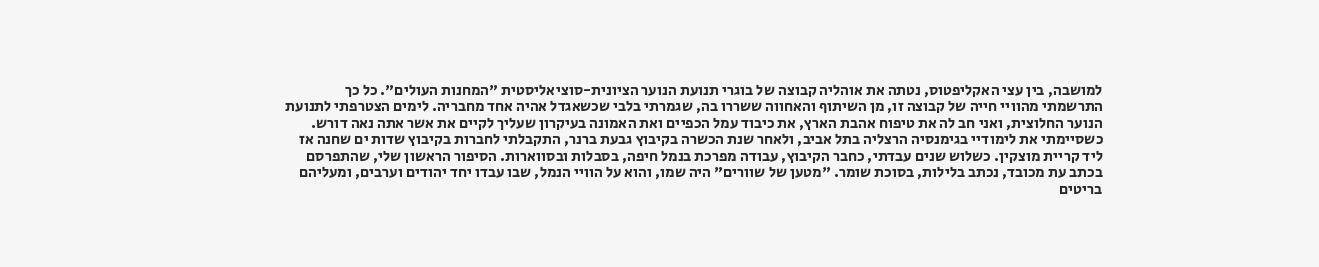למושבה, בין עצי האקליפטוס, נטתה את אוהליה קבוצה של בוגרי תנועת הנוער הציונית-סוציאליסטית "המחנות העולים". כל כך התרשמתי מהוויי חייה של קבוצה זו, מן השיתוף והאחווה ששררו בה, שגמרתי בלבי שכשאגדל אהיה אחד מחבריה. לימים הצטרפתי לתנועת הנוער החלוצית, ואני חב לה את טיפוח אהבת הארץ, את כיבוד עמל הכפיים ואת האמונה בעיקרון שעליך לקיים את אשר אתה נאה דורש.
כשסיימתי את לימודיי בגימנסיה הרצליה בתל אביב, ולאחר שנת הכשרה בקיבוץ גבעת ברנר, התקבלתי לחברות בקיבוץ שדות ים שחנה אז ליד קריית מוצקין. כשלוש שנים עבדתי, כחבר הקיבוץ, עבודה מפרכת בנמל חיפה, בסבלות ובסווארות. הסיפור הראשון שלי, שהתפרסם בכתב עת מכובד, נכתב בלילות, בסוכת שומר. "מטען של שוורים" היה שמו, והוא על הוויי הנמל, שבו עבדו יחד יהודים וערבים, ומעליהם בריטים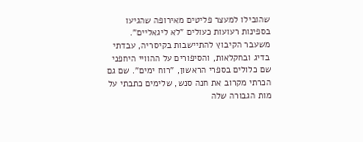שהובילו למעצר פליטים מאירופה שהגיעו בספינות רעועות כעולים "לא ליגאליים".
משעבר הקיבוץ להתיישבות בקיסריה, עבדתי בדיג ובחקלאות, והסיפורים על ההוויי היחפני שם כלולים בספרי הראשון, "רוח ימים". שם גם הכרתי מקרוב את חנה סנש, שלימים כתבתי על מות הגבורה שלה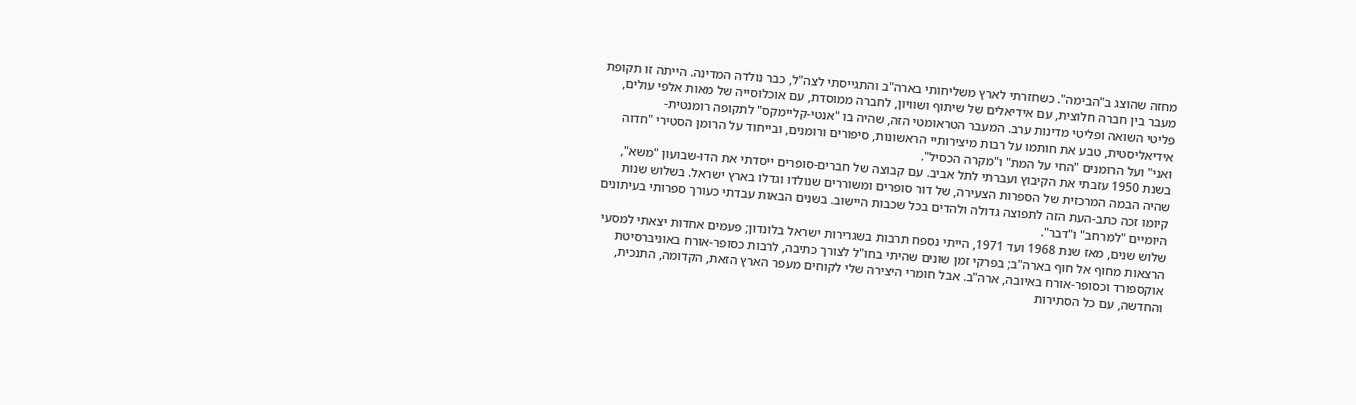מחזה שהוצג ב"הבימה". כשחזרתי לארץ משליחותי בארה"ב והתגייסתי לצה"ל, כבר נולדה המדינה. הייתה זו תקופת מעבר בין חברה חלוצית, עם אידיאלים של שיתוף ושוויון, לחברה ממוסדת, עם אוכלוסייה של מאות אלפי עולים, פליטי השואה ופליטי מדינות ערב. המעבר הטראומטי הזה, שהיה בו "אנטי-קליימקס" לתקופה רומנטית-אידיאליסטית, טבע את חותמו על רבות מיצירותיי הראשונות, סיפורים ורומנים, ובייחוד על הרומן הסטירי "חדוה ואני" ועל הרומנים "החי על המת" ו"מקרה הכסיל".
בשנת 1950 עזבתי את הקיבוץ ועברתי לתל אביב. עם קבוצה של חברים-סופרים ייסדתי את הדו-שבועון "משא", שהיה הבמה המרכזית של הספרות הצעירה, של דור סופרים ומשוררים שנולדו וגדלו בארץ ישראל. בשלוש שנות קיומו זכה כתב-העת הזה לתפוצה גדולה ולהדים בכל שכבות היישוב. בשנים הבאות עבדתי כעורך ספרותי בעיתונים היומיים "למרחב" ו"דבר".
שלוש שנים, מאז שנת 1968 ועד 1971, הייתי נספח תרבות בשגרירות ישראל בלונדון; פעמים אחדות יצאתי למסעי הרצאות מחוף אל חוף בארה"ב; בפרקי זמן שונים שהיתי בחו"ל לצורך כתיבה, לרבות כסופר-אורח באוניברסיטת אוקספורד וכסופר-אורח באיובה, ארה"ב. אבל חומרי היצירה שלי לקוחים מעפר הארץ הזאת, הקדומה, התנכית, והחדשה, עם כל הסתירות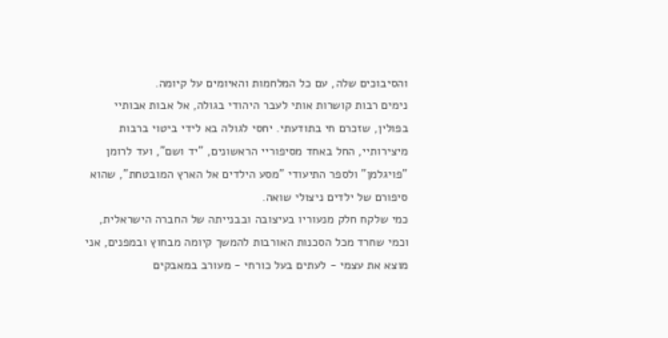והסיבוכים שלה, עם כל המלחמות והאיומים על קיומה.
נימים רבות קושרות אותי לעבר היהודי בגולה, אל אבות אבותיי בפולין, שזכרם חי בתודעתי. יחסי לגולה בא לידי ביטוי ברבות מיצירותיי, החל באחד מסיפוריי הראשונים, "יד ושם", ועד לרומן "פויגלמן" ולספר התיעודי "מסע הילדים אל הארץ המובטחת", שהוא סיפורם של ילדים ניצולי שואה.
כמי שלקח חלק מנעוריו בעיצובה ובבנייתה של החברה הישראלית, וכמי שחרד מכל הסכנות האורבות להמשך קיומה מבחוץ ובמפנים, אני מוצא את עצמי - לעתים בעל כורחי - מעורב במאבקים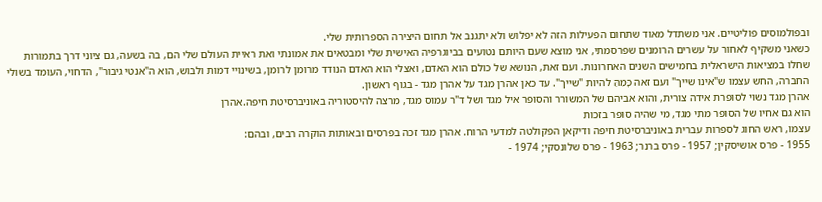ובפולמוסים פוליטיים. אני משתדל מאוד שתחום הפעילות הזה לא יפלוש ולא יתגנב אל תחום היצירה הספרותית שלי.
כשאני משקיף לאחור על עשרים הרומנים שפרסמתי, אני מוצא שעם היותם נטועים בביוגרפיה האישית שלי ומבטאים את אמונתי ואת ראיית העולם שלי הם, בה בשעה, גם ציוני דרך בתמורות שחלו במציאות הישראלית בחמישים השנים האחרונות. ועם זאת, הנושא של כולם הוא האדם, ואצלי הוא האדם הנודד מרומן לרומן, בשינויי דמות ולבוש, הוא ה"אנטי גיבור", הדחוי, העומד בשולי החברה, החש עצמו ש"אינו שייך" ועם זאה כָּמֵהַּ להיות "שייך". עד כאן אהרן מגד על אהרן מגד - בגוף ראשון.
אהרן מגד נשוי לסופרת אידה צורית, והוא אביהם של המשורר והסופר איל מגד ושל ד"ר עמוס מגד, מרצה להיסטוריה באוניברסיטת חיפה.אהרן
הוא גם אחיו של הסופר מתי מגד, מי שהיה סופר בזכות
עצמו, ראש החוג לספרות עברית באוניברסיטת חיפה ודיקאן הפקולטה למדעי הרוח. אהרן מגד זכה בפרסים ובאותות הוקרה רבים, ובהם:
1955 - פרס אושיסקין; 1957 - פרס ברנר; 1963 - פרס שלונסקי; 1974 -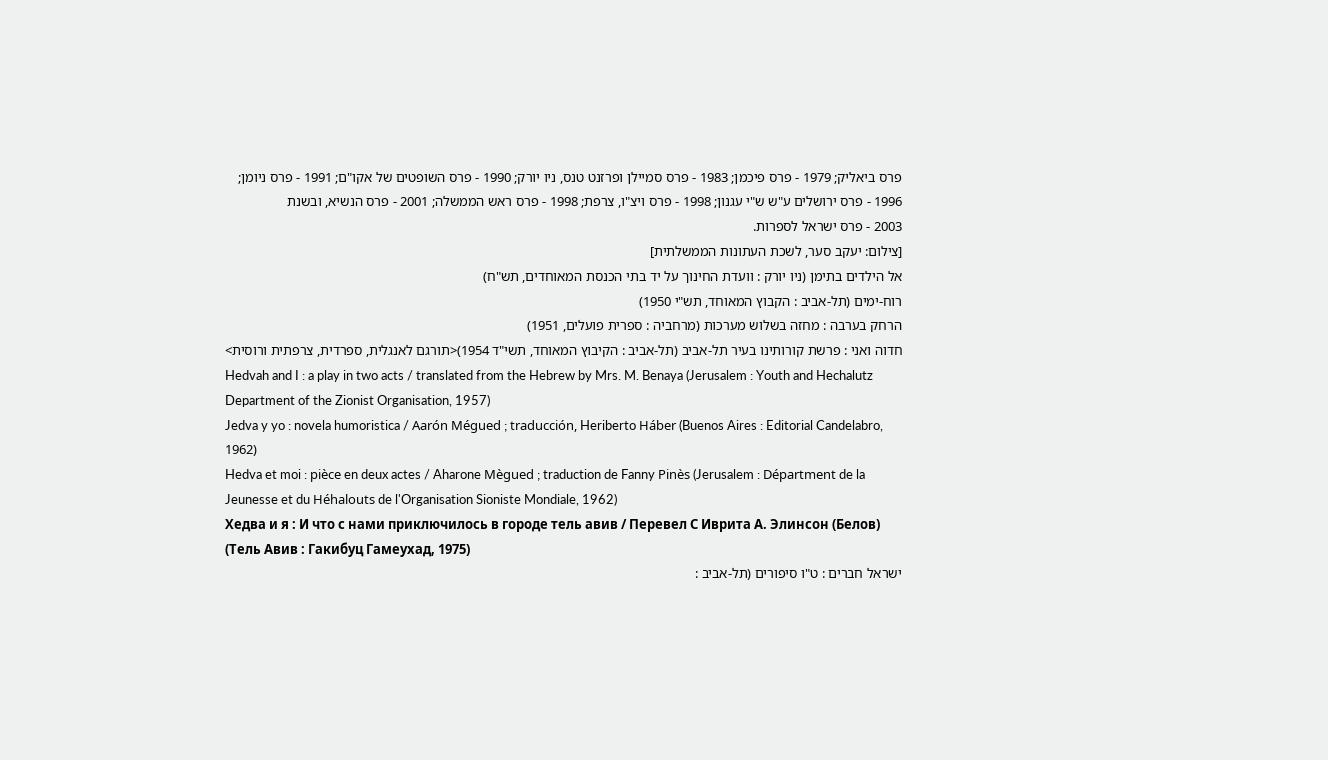פרס ביאליק; 1979 - פרס פיכמן; 1983 - פרס סמיילן ופרזנט טנס, ניו יורק; 1990 - פרס השופטים של אקו"ם; 1991 - פרס ניומן; 1996 - פרס ירושלים ע"ש ש"י עגנון; 1998 - פרס ויצ"ו, צרפת; 1998 - פרס ראש הממשלה; 2001 - פרס הנשיא, ובשנת
2003 - פרס ישראל לספרות.
[צילום: יעקב סער, לשכת העתונות הממשלתית]
אל הילדים בתימן (ניו יורק : וועדת החינוך על יד בתי הכנסת המאוחדים, תש"ח)
רוח-ימים (תל-אביב : הקבוץ המאוחד, תש"י 1950)
הרחק בערבה : מחזה בשלוש מערכות (מרחביה : ספרית פועלים, 1951)
חדוה ואני : פרשת קורותינו בעיר תל-אביב (תל-אביב : הקיבוץ המאוחד, תשי"ד 1954)<תורגם לאנגלית, ספרדית, צרפתית ורוסית>
Hedvah and I : a play in two acts / translated from the Hebrew by Mrs. M. Benaya (Jerusalem : Youth and Hechalutz Department of the Zionist Organisation, 1957)
Jedva y yo : novela humoristica / Aarón Mégued ; traducción, Heriberto Háber (Buenos Aires : Editorial Candelabro, 1962)
Hedva et moi : pièce en deux actes / Aharone Mègued ; traduction de Fanny Pinès (Jerusalem : Départment de la Jeunesse et du Héhalouts de l'Organisation Sioniste Mondiale, 1962)
Хедва и я : И что с нами приключилось в городе тель авив / Перевел С Иврита А. Элинсон (Белов) (Тель Авив : Гакибуц Гамеухад, 1975)
ישראל חברים : ט"ו סיפורים (תל-אביב :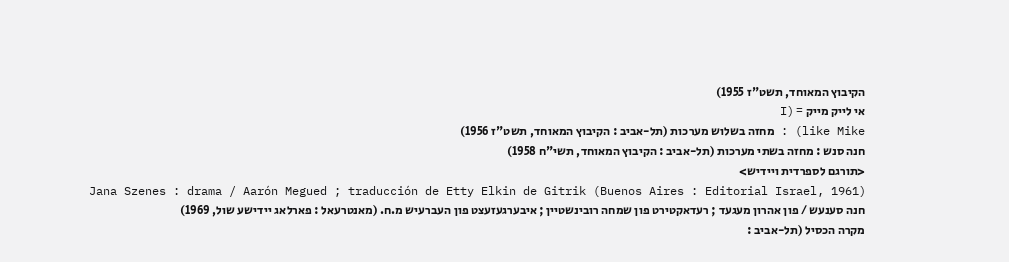הקיבוץ המאוחד, תשט"ז 1955)
אי לייק מייק = (I
like Mike) : מחזה בשלוש מערכות (תל-אביב : הקיבוץ המאוחד, תשט"ז 1956)
חנה סנש : מחזה בשתי מערכות (תל-אביב : הקיבוץ המאוחד, תשי"ח 1958)
<תורגם לספרדית ויידיש>
Jana Szenes : drama / Aarón Megued ; traducción de Etty Elkin de Gitrik (Buenos Aires : Editorial Israel, 1961)
חנה סענעש / פון אהרון מעגעד ; רעדאקטירט פון שמחה רובינשטיין ; איבערגעזעצט פון העברעיש מ.ח. (מאנטרעאל : פארלאג יידישע שול, 1969)
מקרה הכסיל (תל-אביב :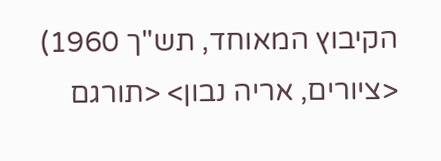הקיבוץ המאוחד, תש"ך 1960) <ציורים, אריה נבון> <תורגם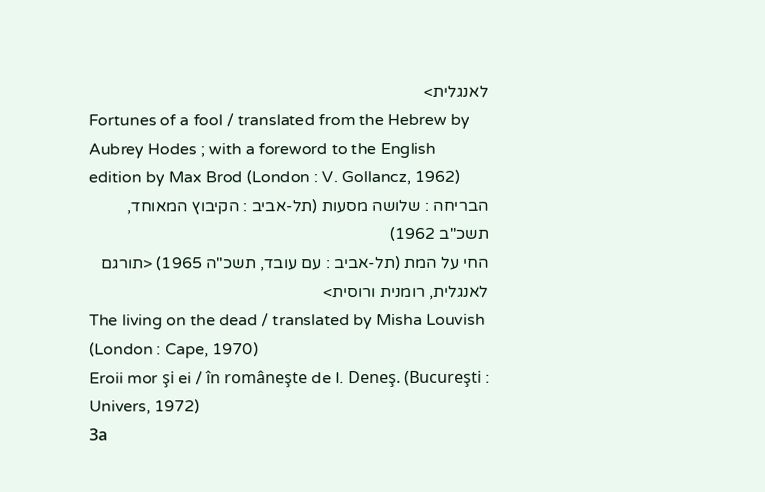לאנגלית>
Fortunes of a fool / translated from the Hebrew by Aubrey Hodes ; with a foreword to the English edition by Max Brod (London : V. Gollancz, 1962)
הבריחה : שלושה מסעות (תל-אביב : הקיבוץ המאוחד, תשכ"ב 1962)
החי על המת (תל-אביב : עם עובד, תשכ"ה 1965) <תורגם לאנגלית, רומנית ורוסית>
The living on the dead / translated by Misha Louvish (London : Cape, 1970)
Eroii mor şi ei / în româneşte de I. Deneş. (Bucureşti : Univers, 1972)
За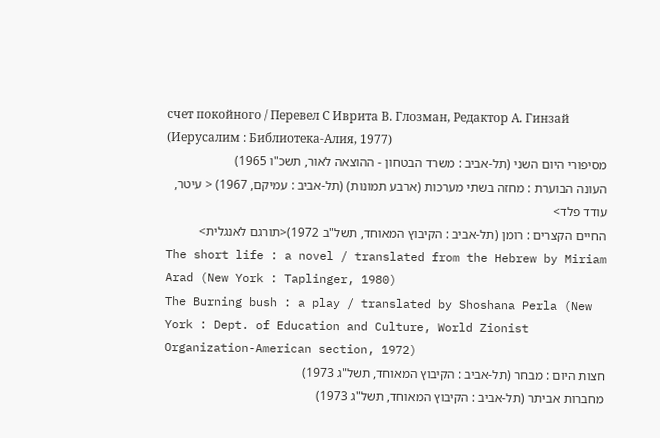счет покойного / Перевел С Иврита В. Глозман, Редактор А. Гинзай (Иерусалим : Библиотека-Алия, 1977)
מסיפורי היום השני (תל-אביב : משרד הבטחון - ההוצאה לאור, תשכ"ו 1965)
העונה הבוערת : מחזה בשתי מערכות (ארבע תמונות) (תל-אביב : עמיקם, 1967) < עיטר, עודד פלד>
החיים הקצרים : רומן (תל-אביב : הקיבוץ המאוחד, תשל"ב 1972)<תורגם לאנגלית>
The short life : a novel / translated from the Hebrew by Miriam Arad (New York : Taplinger, 1980)
The Burning bush : a play / translated by Shoshana Perla (New York : Dept. of Education and Culture, World Zionist Organization-American section, 1972)
חצות היום : מבחר (תל-אביב : הקיבוץ המאוחד, תשל"ג 1973)
מחברות אביתר (תל-אביב : הקיבוץ המאוחד, תשל"ג 1973)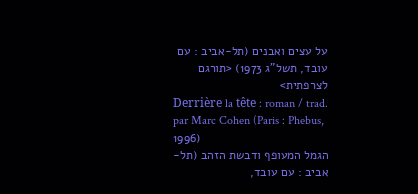על עצים ואבנים (תל-אביב : עם עובד, תשל"ג 1973) <תורגם לצרפתית>
Derrière la tête : roman / trad. par Marc Cohen (Paris : Phebus, 1996)
הגמל המעופף ודבשת הזהב (תל-אביב : עם עובד,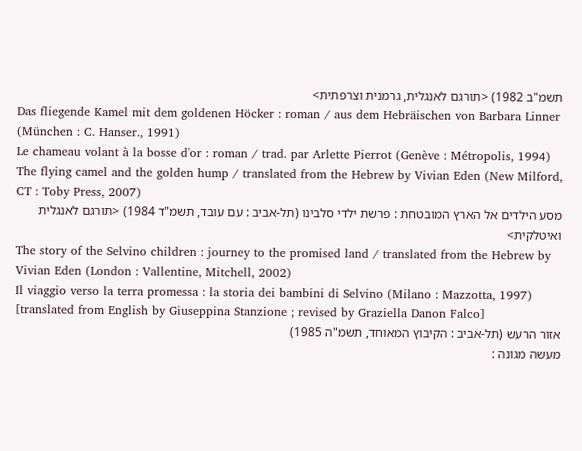תשמ"ב 1982) <תורגם לאנגלית, גרמנית וצרפתית>
Das fliegende Kamel mit dem goldenen Höcker : roman / aus dem Hebräischen von Barbara Linner (München : C. Hanser., 1991)
Le chameau volant à la bosse d'or : roman / trad. par Arlette Pierrot (Genève : Métropolis, 1994)
The flying camel and the golden hump / translated from the Hebrew by Vivian Eden (New Milford, CT : Toby Press, 2007)
מסע הילדים אל הארץ המובטחת : פרשת ילדי סלבינו (תל-אביב : עם עובד, תשמ"ד 1984) <תורגם לאנגלית ואיטלקית>
The story of the Selvino children : journey to the promised land / translated from the Hebrew by Vivian Eden (London : Vallentine, Mitchell, 2002)
Il viaggio verso la terra promessa : la storia dei bambini di Selvino (Milano : Mazzotta, 1997) [translated from English by Giuseppina Stanzione ; revised by Graziella Danon Falco]
אזור הרעש (תל-אביב : הקיבוץ המאוחד, תשמ"ה 1985)
מעשה מגונה :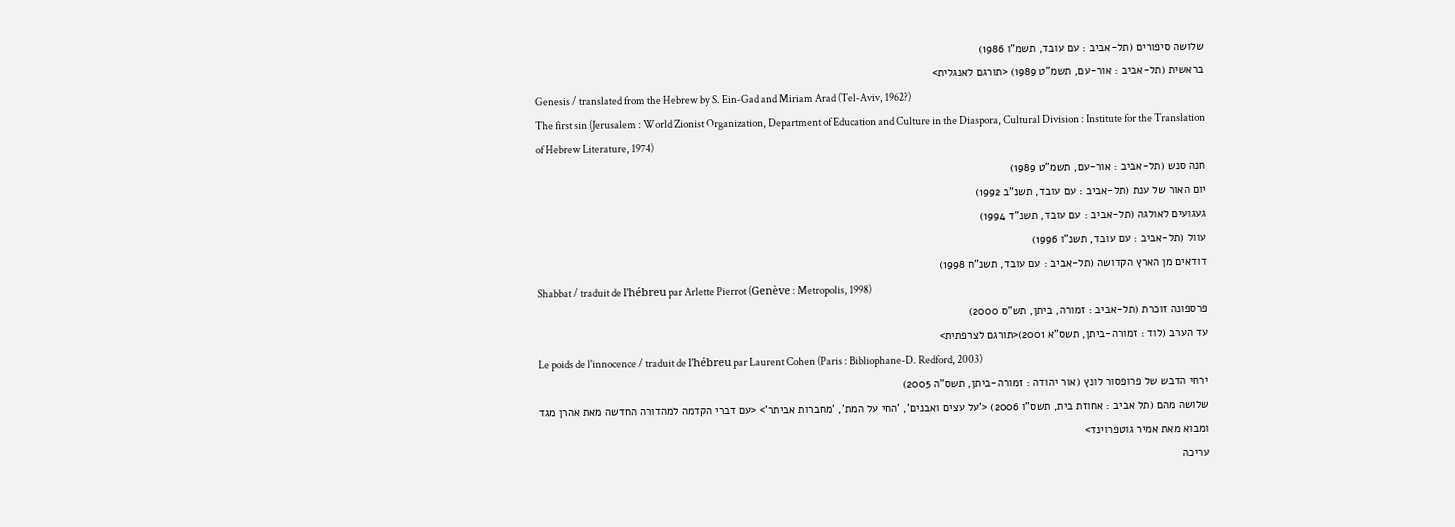שלושה סיפורים (תל-אביב : עם עובד, תשמ"ו 1986)
בראשית (תל-אביב : אור-עם, תשמ"ט 1989) <תורגם לאנגלית>
Genesis / translated from the Hebrew by S. Ein-Gad and Miriam Arad (Tel-Aviv, 1962?)
The first sin (Jerusalem : World Zionist Organization, Department of Education and Culture in the Diaspora, Cultural Division : Institute for the Translation of Hebrew Literature, 1974)
חנה סנש (תל-אביב : אור-עם, תשמ"ט 1989)
יום האור של ענת (תל-אביב : עם עובד, תשנ"ב 1992)
געגועים לאולגה (תל-אביב : עם עובד, תשנ"ד 1994)
עוול (תל-אביב : עם עובד, תשנ"ו 1996)
דודאים מן הארץ הקדושה (תל-אביב : עם עובד, תשנ"ח 1998)
Shabbat / traduit de l'hébreu par Arlette Pierrot (Genève : Metropolis, 1998)
פרספונה זוכרת (תל-אביב : זמורה, ביתן, תש"ס 2000)
עד הערב (לוד : זמורה-ביתן, תשס"א 2001)<תורגם לצרפתית>
Le poids de l'innocence / traduit de l'hébreu par Laurent Cohen (Paris : Bibliophane-D. Redford, 2003)
ירחי הדבש של פרופסור לונץ (אור יהודה : זמורה-ביתן, תשס"ה 2005)
שלושה מהם (תל אביב : אחוזת בית, תשס"ו 2006) <'על עצים ואבנים', 'החי על המת', 'מחברות אביתר'> <עם דברי הקדמה למהדורה החדשה מאת אהרן מגד ומבוא מאת אמיר גוטפרוינד>
עריכה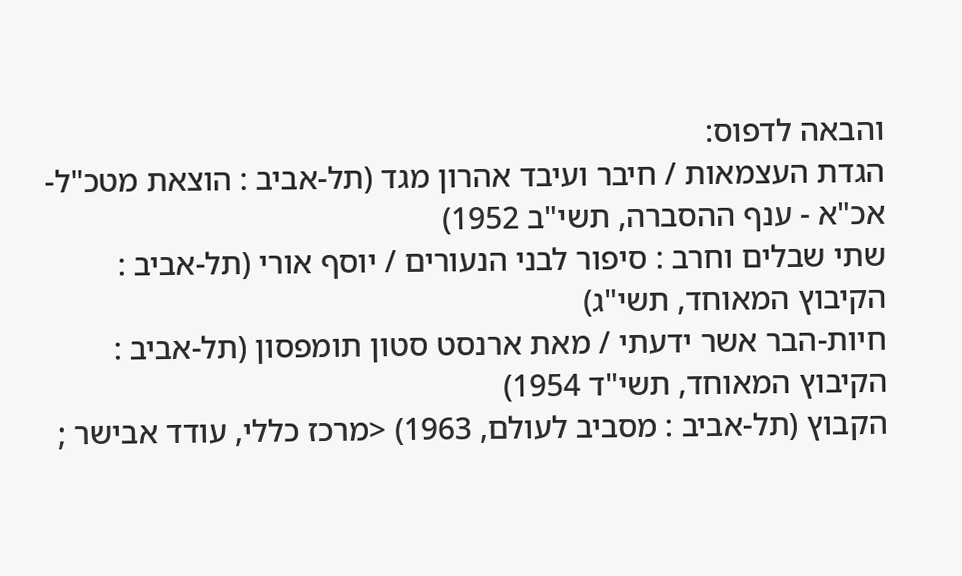והבאה לדפוס:
הגדת העצמאות / חיבר ועיבד אהרון מגד (תל-אביב : הוצאת מטכ"ל-אכ"א - ענף ההסברה, תשי"ב 1952)
שתי שבלים וחרב : סיפור לבני הנעורים / יוסף אורי (תל-אביב : הקיבוץ המאוחד, תשי"ג)
חיות-הבר אשר ידעתי / מאת ארנסט סטון תומפסון (תל-אביב : הקיבוץ המאוחד, תשי"ד 1954)
הקבוץ (תל-אביב : מסביב לעולם, 1963) <מרכז כללי, עודד אבישר ;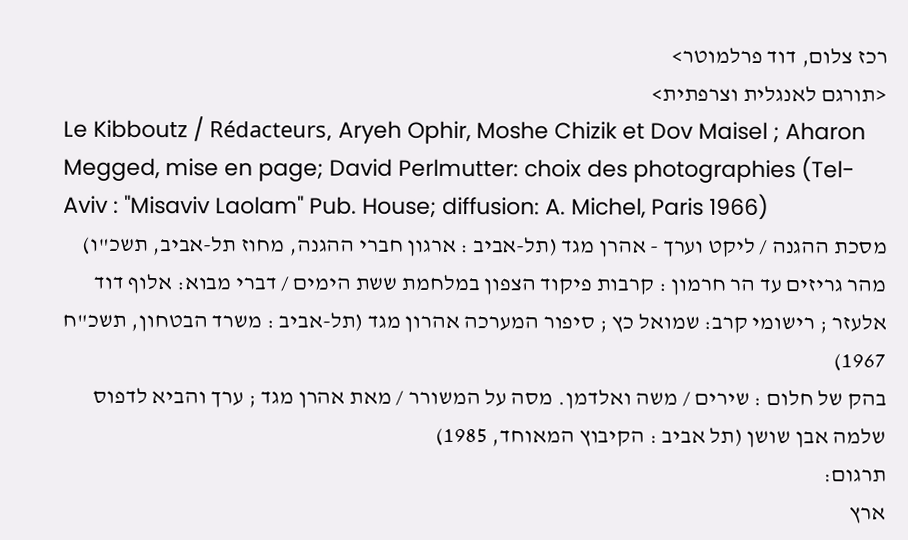רכז צלום, דוד פרלמוטר>
<תורגם לאנגלית וצרפתית>
Le Kibboutz / Rédacteurs, Aryeh Ophir, Moshe Chizik et Dov Maisel ; Aharon Megged, mise en page; David Perlmutter: choix des photographies (Tel-Aviv : "Misaviv Laolam" Pub. House; diffusion: A. Michel, Paris 1966)
מסכת ההגנה / ליקט וערך - אהרן מגד (תל-אביב : ארגון חברי ההגנה, מחוז תל-אביב, תשכ"ו)
מהר גריזים עד הר חרמון : קרבות פיקוד הצפון במלחמת ששת הימים / דברי מבוא: אלוף דוד אלעזר ; רישומי קרב: שמואל כץ ; סיפור המערכה אהרון מגד (תל-אביב : משרד הבטחון, תשכ"ח 1967)
בהק של חלום : שירים / משה ואלדמן. מסה על המשורר / מאת אהרן מגד ; ערך והביא לדפוס שלמה אבן שושן (תל אביב : הקיבוץ המאוחד, 1985)
תרגום:
ארץ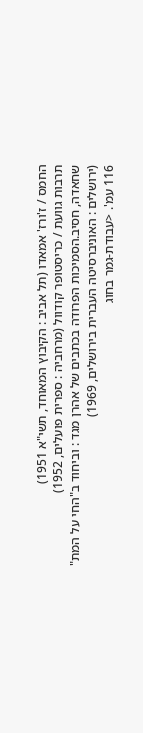החמס / ז'ורז' אמאדו (תל אביב : הקיבוץ המאוחד, תשי"א 1951)
תרבות גוועת / כריסטופר קודוול (מרחביה : ספרית פועלים, 1952)
שחאדה, חסיב.הסמיכות הפרודה בכתבים של אהרן מגד : וביחוד ב"החי על המת" (ירושלים : האוניברסיטה העברית בירושלים, 1969)
116 עמ'. <עבודת-גמר בחוג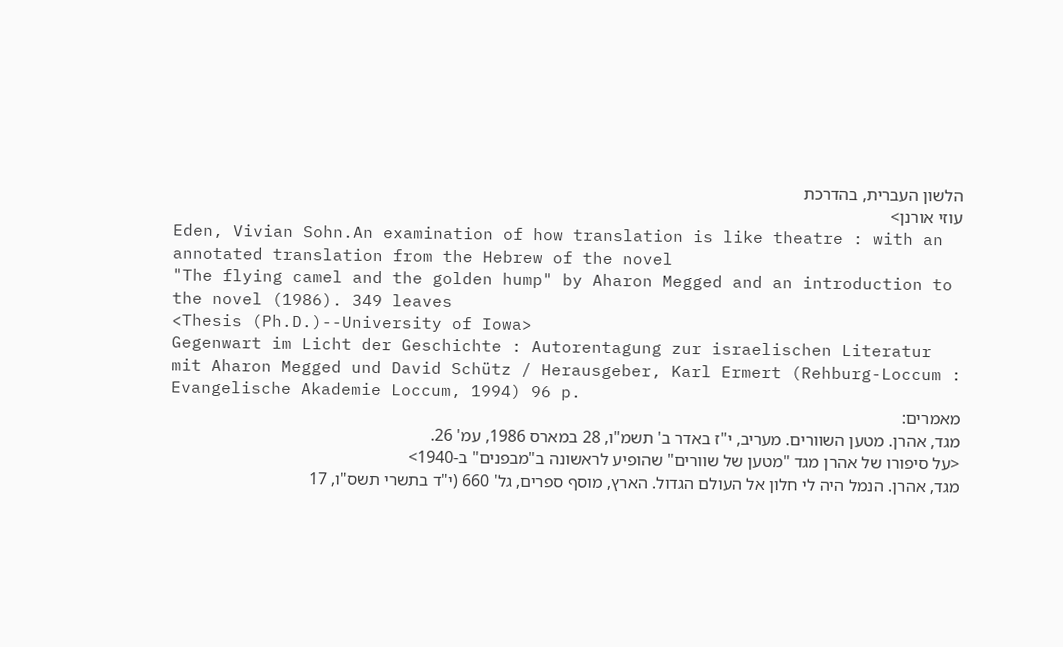הלשון העברית, בהדרכת
עוזי אורנן>
Eden, Vivian Sohn.An examination of how translation is like theatre : with an annotated translation from the Hebrew of the novel
"The flying camel and the golden hump" by Aharon Megged and an introduction to the novel (1986). 349 leaves
<Thesis (Ph.D.)--University of Iowa>
Gegenwart im Licht der Geschichte : Autorentagung zur israelischen Literatur mit Aharon Megged und David Schütz / Herausgeber, Karl Ermert (Rehburg-Loccum : Evangelische Akademie Loccum, 1994) 96 p.
מאמרים:
מגד, אהרן. מטען השוורים. מעריב, י"ז באדר ב' תשמ"ו, 28 במארס 1986, עמ' 26.
<על סיפורו של אהרן מגד "מטען של שוורים" שהופיע לראשונה ב"מבפנים" ב-1940>
מגד, אהרן. הנמל היה לי חלון אל העולם הגדול. הארץ, מוסף ספרים, גל' 660 (י"ד בתשרי תשס"ו, 17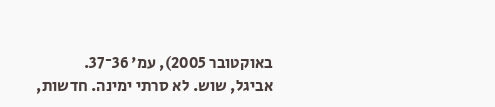באוקטובר 2005), עמ' 36־37.
אביגל, שוש. לא סרתי ימינה. חדשות,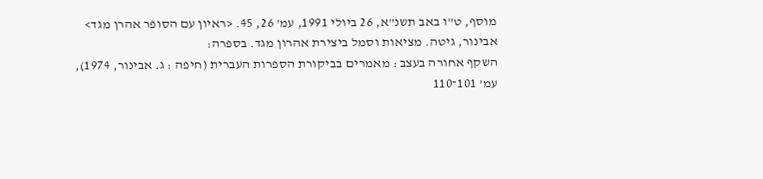מוסף, ט"ו באב תשנ"א, 26 ביולי 1991, עמ' 26, 45. <ראיון עם הסופר אהרן מגד>
אבינור, גיטה. מציאות וסמל ביצירת אהרון מגד. בספרה:
השקף אחורה בעצב : מאמרים בביקורת הספרות העברית (חיפה : ג. אבינור, 1974),
עמ' 101־110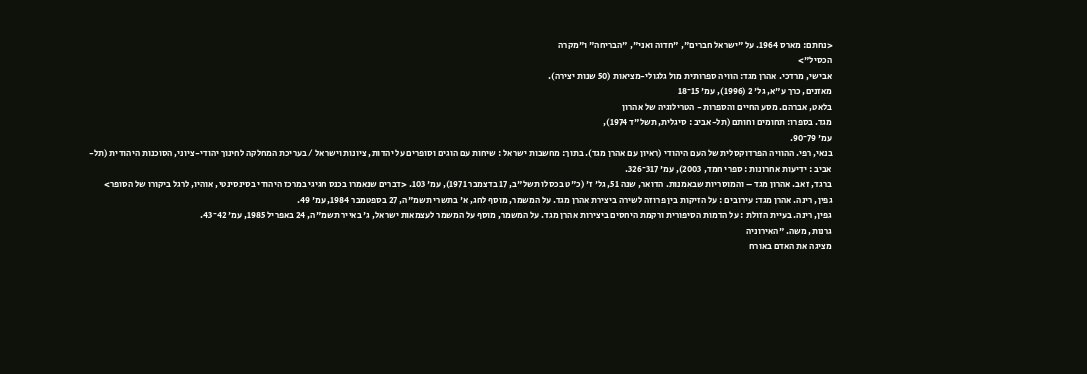<נחתם: מארס 1964. על "ישראל חברים", "חדוה ואני", "הבריחה" ו"מקרה
הכסיל">
אבישי, מרדכי. אהרן מגד: הוויה ספרותית מול גלגולי-מציאות (50 שנות יצירה).
מאזנים, כרך ע"א, גל' 2 (1996), עמ' 15־18
בלאט, אברהם. מסע החיים והספרות - הטרילוגיה של אהרון
מגד. בספרו: תחומים וחותם (תל-אביב : סיגלית, תשל"ד 1974),
עמ' 79־90.
בנאי, רפי. ההוויה הפרדוקסלית של העם היהודי (ראיון עם אהרן מגד). בתוך: מחשבות ישראל : שיחות עם הוגים וסופרים על יהדות, ציונות וישראל / בעריכת המחלקה לחינוך יהודי-ציוני, הסוכנות היהודית (תל-אביב : ידיעות אחרונות : ספרי חמד, 2003), עמ' 317־326.
ברגד, זאב. אהרון מגד – והמוסריות שבאמנות. הדואר, שנה 51, גל' ז' (כ"ט בכסלו תשל"ב, 17 בדצמבר 1971), עמ' 103. <דברים שנאמרו בכנס חגיגי במרכז היהודי בסינסינטי, אוהיו, לרגל ביקורו של הסופר>
גפין, רינה. אהרן מגד: עירובים : על הזיקות בין פרוזה לשירה ביצירת אהרן מגד. על המשמר, מוסף לחג, א' בתשרי תשמ"ה, 27 בספטמבר 1984, עמ' 49.
גפין, רינה. בעיית הזולת : על הדמות הסיפורית ורקמת היחסים ביצירות אהרן מגד. על המשמר, מוסף על המשמר לעצמאות ישראל, ג' באייר תשמ"ה, 24 באפריל 1985, עמ' 42־43.
גרנות, משה. "האירוניה
מציגה את האדם באורח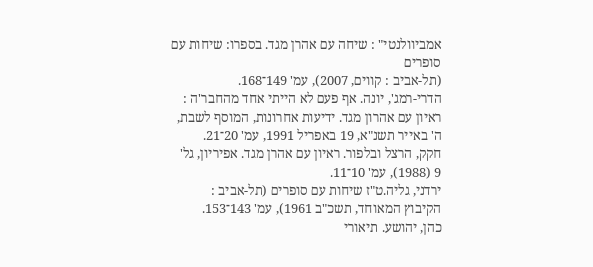אמביוולנטי" : שיחה עם אהרן מגד. בספרו: שיחות עם סופרים
(תל-אביב : קווים, 2007), עמ' 149־168.
הדרי-רמג', יונה. אף פעם לא הייתי אחד מהחבר'ה : ראיון עם אהרון מגד. ידיעות אחרונות, המוסף לשבת, ה' באייר תשנ"א, 19 באפריל 1991, עמ' 20־21.
חקק, הרצל ובלפור. ראיון עם אהרן מגד. אפיריון, גל' 9 (1988), עמ' 10־11.
ירדני, גליה.ט"ז שיחות עם סופרים (תל-אביב :
הקיבוץ המאוחד, תשכ"ב 1961), עמ' 143־153.
כהן, יהושע. תיאורי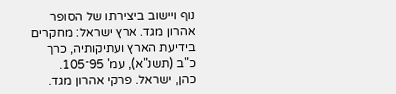נוף ויישוב ביצירתו של הסופר אהרון מגד. ארץ ישראל: מחקרים בידיעת הארץ ועתיקותיה, כרך כ"ב (תשנ"א), עמ' 95־105.
כהן, ישראל. פרקי אהרון מגד.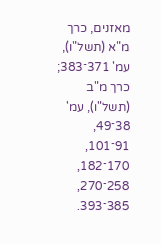מאזנים, כרך מ"א (תשל"ו), עמ' 371־383; כרך מ"ב (תשל"ו), עמ' 38־49, 91־101, 170־182, 258־270, 385־393.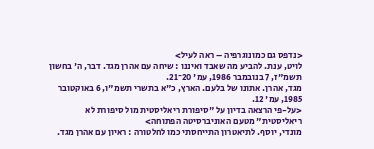<נדפס גם כמונוגרפיה – ראה לעיל>
לויט, ענת. להביע מה שאבד ואיננו : שיחה עם אהרן מגד. דבר, ה' בחשון תשמ"ז, 7 בנובמבר 1986, עמ' 20־21.
מגד, אהרן. אתונו של בלעם. הארץ, כ"א בתשרי תשמ"ו, 6 באוקטובר 1985, עמ' 12.
<על-פי הרצאה בדיון על "סיפורת ריאליסטית מול סיפורת לא ריאליסטית" מטעם האוניברסיטה הפתוחה>
מונדי, יוסף. לתיאטרון התייחסתי כמו לחלטורה : ראיון עם אהרן מגד.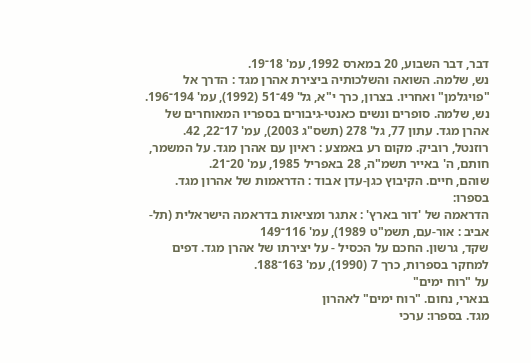דבר, דבר השבוע, 20 במארס 1992, עמ' 18־19.
נש, שלמה. השואה והשלכותיה ביצירת אהרן מגד : הדרך אל "פויגלמן" ואחריו. בצרון, כרך י"א, גל' 49־51 (1992), עמ' 194־196.
נש, שלמה. סופרים ונשים כאנטי-גיבורים בספריו המאוחרים של אהרן מגד. עתון 77, גל' 278 (תשס"ג 2003), עמ' 17־22, 42.
רוזנטל, רוביק. מקום רע באמצע : ראיון עם אהרן מגד. על המשמר, חותם, ה' באייר תשמ"ה, 28 באפריל 1985, עמ' 20־21.
שוהם, חיים. הקיבוץ כגן-עדן אבוד : הדראמות של אהרון מגד. בספרו:
הדראמה של 'דור בארץ' : אתגר ומציאות בדראמה הישראלית (תל-אביב : אור-עם, תשמ"ט 1989), עמ' 116־149
שקד, גרשון. החכם על הכסיל - על יצירתו של אהרן מגד. דפים למחקר בספרות, כרך 7 (1990), עמ' 163־188.
על "רוח ימים"
בנארי, נחום. "רוח ימים" לאהרון
מגד. בספרו: ערכי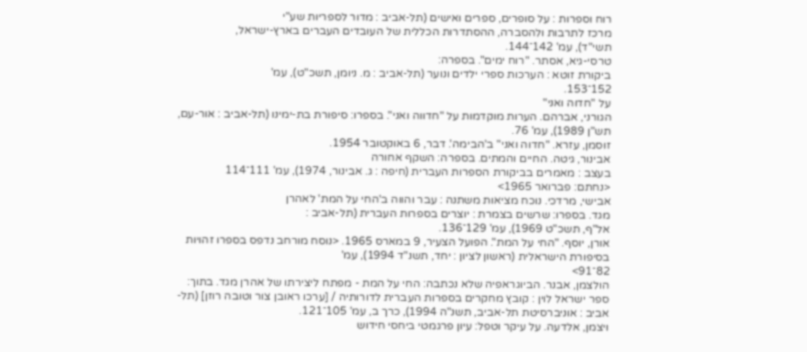רוח וספרות : על סופרים, ספרים ואישים (תל-אביב : מדור לספריות שע"י
מרכז לתרבות ולהסברה, ההסתדרות הכללית של העובדים העברים בארץ-ישראל,
תשי"ד), עמ' 142־144.
טרסי-גיא, אסתר. "רוח ימים". בספרה:
ביקורת זוטא : הערכות ספרי ילדים ונוער (תל-אביב : מ. ניומן, תשכ"ט), עמ'
152־153.
על "חדוה ואני"
הגורני, אברהם. הערות מוקדמות על "חדווה ואני". בספרו: סיפורת בת-ימינו (תל-אביב : אור-עם, תש"ן 1989), עמ' 76.
זוסמן, עזרא. "חדוה ואני" ב'הבימה'. דבר, 6 באוקטובר 1954.
אבינור, גיטה. החיים והמתים. בספרה: השקף אחורה
בעצב : מאמרים בביקורת הספרות העברית (חיפה : ג. אבינור, 1974), עמ' 111־114
<נחתם: פברואר 1965>
אבישי, מרדכי. נוכח מציאות משתנה : עבר והווה ב'החי על המת' לאהרן
מגד. בספרו: שרשים בצמרת : יוצרים בספרות העברית (תל-אביב :
אל"ף, תשכ"ט 1969), עמ' 129־136.
אורן, יוסף. "החי על המת". הפועל הצעיר, 9 במארס 1965. <נוסח מורחב נדפס בספרו זהויות בסיפורת הישראלית (ראשון לציון : יחד, תשנ"ד 1994), עמ'
82־91>
הולצמן, אבנר. הביוגראפיה שלא נכתבה: החי על המת - מפתח ליצירתו של אהרן מגד. בתוך: ספר ישראל לוין : קובץ מחקרים בספרות העברית לדורותיה / [ערכו ראובן צור וטובה רוזן] (תל-אביב : אוניברסיטת תל-אביב, תשנ"ה 1994), כרך ב, עמ' 105־121.
ויצמן, אלדעה. על עיקר וטפל: עיון פרגמטי ביחסי חידוש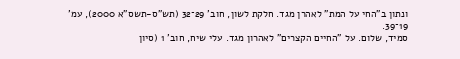ונתון ב"החי על המת" לאהרן מגד. חלקת לשון, חוב' 29־32 (תש"ס-תשס"א 2000), עמ' 19־39.
סמיד, שלום. על "החיים הקצרים" לאהרון מגד. עלי שיח, חוב' 1 (סיון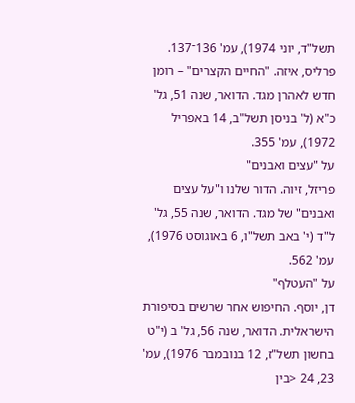תשל"ד, יוני 1974), עמ' 136־137.
פרליס, איזה. "החיים הקצרים" – רומן חדש לאהרן מגד. הדואר, שנה 51, גל' כ"א (ל' בניסן תשל"ב, 14 באפריל 1972), עמ' 355.
על "עצים ואבנים"
פריזל, זיוה. הדור שלנו ו"על עצים ואבנים" של מגד. הדואר, שנה 55, גל' ל"ד (י' באב תשל"ו, 6 באוגוסט 1976), עמ' 562.
על "העטלף"
דן, יוסף. החיפוש אחר שרשים בסיפורת הישראלית. הדואר, שנה 56, גל' ב (י"ט בחשון תשל"ז, 12 בנובמבר 1976), עמ' 23, 24 <בין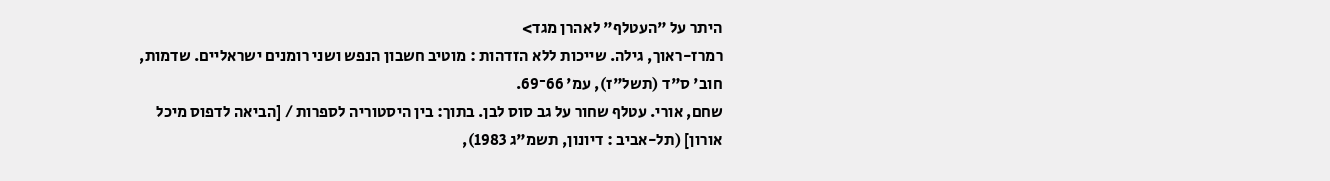היתר על "העטלף" לאהרן מגד>
רמרז-ראוך, גילה. שייכות ללא הזדהות : מוטיב חשבון הנפש ושני רומנים ישראליים. שדמות, חוב' ס"ד (תשל"ז), עמ' 66־69.
שחם, אורי. עטלף שחור על גב סוס לבן. בתוך: בין היסטוריה לספרות / [הביאה לדפוס מיכל אורון] (תל-אביב : דיונון, תשמ"ג 1983),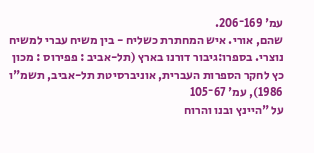עמ' 169־206.
שהם, אורי. איש המחתרת כשליח - בין משיח עברי למשיח נוצרי. בספרו:גיבור דורנו בארץ (תל-אביב : פפירוס : מכון כץ לחקר הספרות העברית, אוניברסיטת תל-אביב, תשמ"ו 1986), עמ' 67־105
על "היינץ ובנו והרוח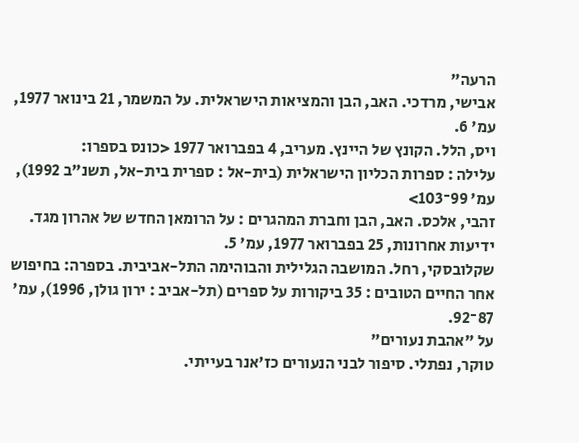הרעה"
אבישי, מרדכי. האב, הבן והמציאות הישראלית. על המשמר, 21 בינואר 1977, עמ' 6.
ויס, הלל. הקונץ של היינץ. מעריב, 4 בפברואר 1977 <כונס בספרו:
עלילה : ספרות הכליון הישראלית (בית-אל : ספרית בית-אל, תשנ"ב 1992), עמ' 99־103>
זהבי, אלכס. האב, הבן וחברת המהגרים : על הרומאן החדש של אהרון מגד. ידיעות אחרונות, 25 בפברואר 1977, עמ' 5.
שקלובסקי, רחל. המושבה הגלילית והבוהימה התל-אביבית. בספרה: בחיפוש אחר החיים הטובים : 35 ביקורות על ספרים (תל-אביב : ירון גולן, 1996), עמ' 87־92.
על "אהבת נעורים"
טוקר, נפתלי. סיפור לבני הנעורים כז'אנר בעייתי.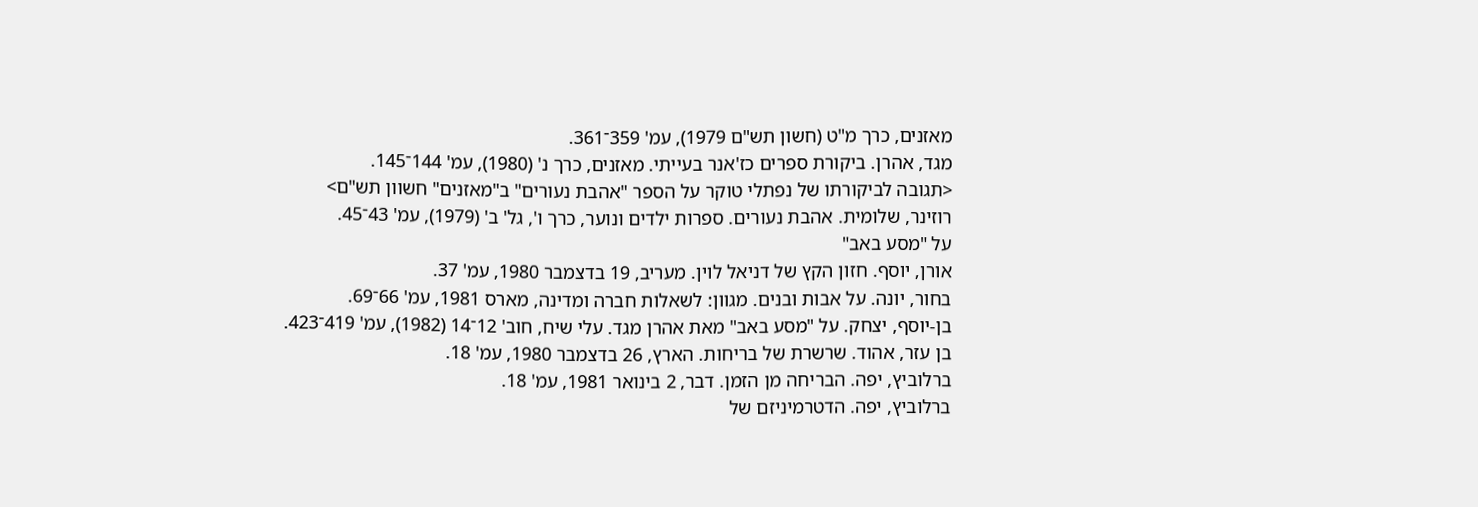מאזנים, כרך מ"ט (חשון תש"ם 1979), עמ' 359־361.
מגד, אהרן. ביקורת ספרים כז'אנר בעייתי. מאזנים, כרך נ' (1980), עמ' 144־145.
<תגובה לביקורתו של נפתלי טוקר על הספר "אהבת נעורים" ב"מאזנים" חשוון תש"ם>
רוזינר, שלומית. אהבת נעורים. ספרות ילדים ונוער, כרך ו', גל' ב' (1979), עמ' 43־45.
על "מסע באב"
אורן, יוסף. חזון הקץ של דניאל לוין. מעריב, 19 בדצמבר 1980, עמ' 37.
בחור, יונה. על אבות ובנים. מגוון: לשאלות חברה ומדינה, מארס 1981, עמ' 66־69.
בן-יוסף, יצחק. על "מסע באב" מאת אהרן מגד. עלי שיח, חוב' 12־14 (1982), עמ' 419־423.
בן עזר, אהוד. שרשרת של בריחות. הארץ, 26 בדצמבר 1980, עמ' 18.
ברלוביץ, יפה. הבריחה מן הזמן. דבר, 2 בינואר 1981, עמ' 18.
ברלוביץ, יפה. הדטרמיניזם של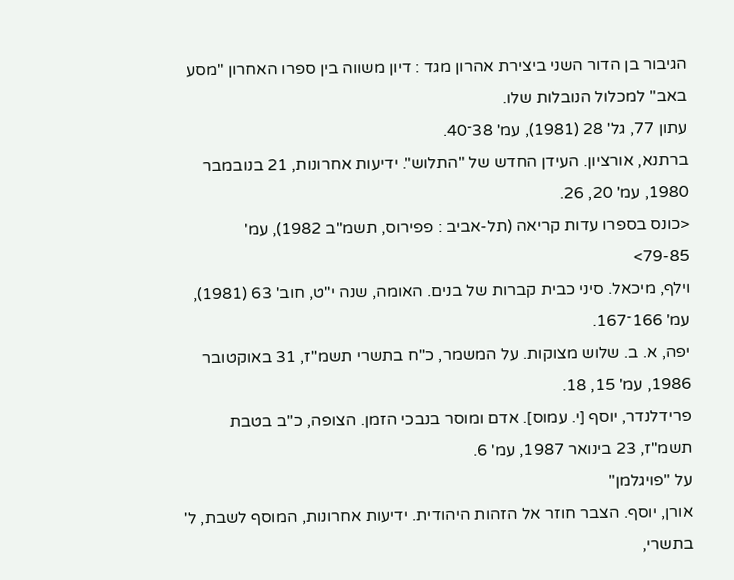הגיבור בן הדור השני ביצירת אהרון מגד : דיון משווה בין ספרו האחרון "מסע באב" למכלול הנובלות שלו.
עתון 77, גל' 28 (1981), עמ' 38־40.
ברתנא, אורציון. העידן החדש של "התלוש". ידיעות אחרונות, 21 בנובמבר 1980, עמ' 20, 26.
<כונס בספרו עדות קריאה (תל-אביב : פפירוס, תשמ"ב 1982), עמ'
79-85>
וילף, מיכאל. סיני כבית קברות של בנים. האומה, שנה י"ט, חוב' 63 (1981), עמ' 166־167.
יפה, א. ב. שלוש מצוקות. על המשמר, כ"ח בתשרי תשמ"ז, 31 באוקטובר 1986, עמ' 15, 18.
פרידלנדר, יוסף [י. עמוס]. אדם ומוסר בנבכי הזמן. הצופה, כ"ב בטבת תשמ"ז, 23 בינואר 1987, עמ' 6.
על "פויגלמן"
אורן, יוסף. הצבר חוזר אל הזהות היהודית. ידיעות אחרונות, המוסף לשבת, ל' בתשרי,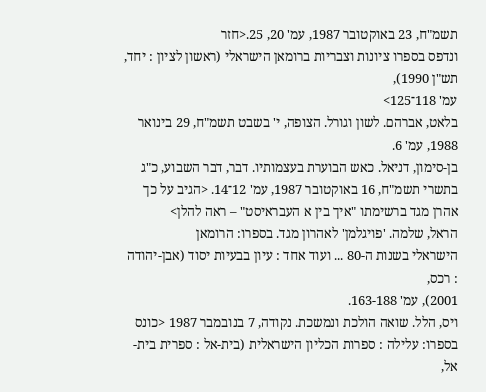תשמ"ח, 23 באוקטובר 1987, עמ' 20, 25.<חזר
ונדפס בספרו ציונות וצבריות ברומאן הישראלי (ראשון לציון : יחד, תש"ן 1990),
עמ' 118־125>
בלאט, אברהם. לשון וגורל. הצופה, י' בשבט תשמ"ח, 29 בינואר 1988, עמ' 6.
בן-סימון, דניאל. כאש הבוערת בעצמותיו. דבר, דבר השבוע, כ"ג בתשרי תשמ"ח, 16 באוקטובר 1987, עמ' 12־14. <הגיב על כך אהרן מגד ברשימתו "איך בין א העבראיסט" – ראה להלן>
הראל, שלמה. 'פויגלמן' לאהרון מגד. בספרו: הרומאן
הישראלי בשנות ה-80 ... ועוד אחד : עיון בבעיות יסוד (אבן-יהודה : רכס,
2001), עמ' 163-188.
ויס, הלל. שואה הולכת ונמשכת. נקודה, 7 בנובמבר 1987 <כונס בספרו: עלילה : ספרות הכליון הישראלית (בית-אל : ספרית בית-אל,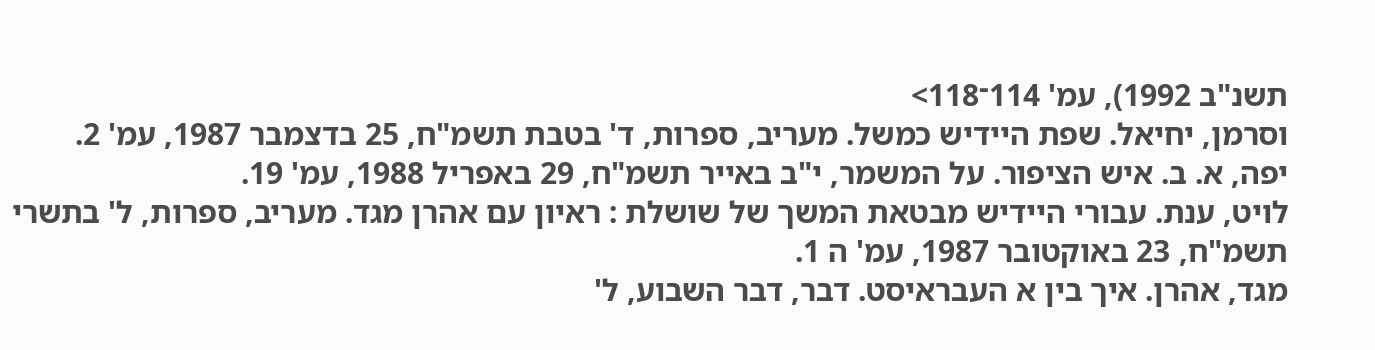תשנ"ב 1992), עמ' 114־118>
וסרמן, יחיאל. שפת היידיש כמשל. מעריב, ספרות, ד' בטבת תשמ"ח, 25 בדצמבר 1987, עמ' 2.
יפה, א. ב. איש הציפור. על המשמר, י"ב באייר תשמ"ח, 29 באפריל 1988, עמ' 19.
לויט, ענת. עבורי היידיש מבטאת המשך של שושלת : ראיון עם אהרן מגד. מעריב, ספרות, ל' בתשרי תשמ"ח, 23 באוקטובר 1987, עמ' ה 1.
מגד, אהרן. איך בין א העבראיסט. דבר, דבר השבוע, ל'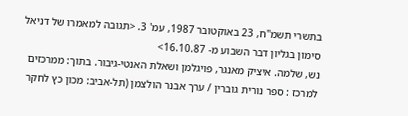בתשרי תשמ"ח, 23 באוקטובר 1987, עמ' 3. <תגובה למאמרו של דניאל סימון בגליון דבר השבוע מ- 16.10.87>
נש, שלמה. איציק מאנגר, פויגלמן ושאלת האנטי-גיבור. בתוך: ממרכזים למרכז : ספר נורית גוברין / ערך אבנר הולצמן (תל-אביב: מכון כץ לחקר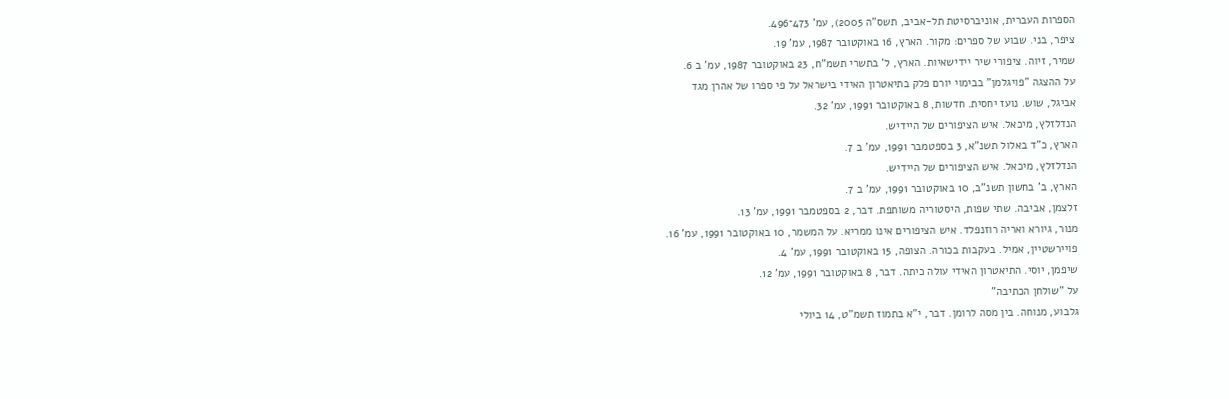הספרות העברית, אוניברסיטת תל-אביב, תשס"ה 2005), עמ' 473־496.
ציפר, בני. שבוע של ספרים: מקור. הארץ, 16 באוקטובר 1987, עמ' 19.
שמיר, זיוה. ציפורי שיר יידישאיות. הארץ, ל' בתשרי תשמ"ח, 23 באוקטובר 1987, עמ' ב 6.
על ההצגה "פויגלמן" בבימוי יורם פלק בתיאטרון האידי בישראל על פי ספרו של אהרן מגד
אביגל, שוש. נועז יחסית. חדשות, 8 באוקטובר 1991, עמ' 32.
הנדלזלץ, מיכאל. איש הציפורים של היידיש.
הארץ, כ"ד באלול תשנ"א, 3 בספטמבר 1991, עמ' ב 7.
הנדלזלץ, מיכאל. איש הציפורים של היידיש.
הארץ, ב' בחשון תשנ"ב, 10 באוקטובר 1991, עמ' ב 7.
זלצמן, אביבה. שתי שפות, היסטוריה משותפת. דבר, 2 בספטמבר 1991, עמ' 13.
מנור, גיורא ואריה רוזנפלד. איש הציפורים אינו ממריא. על המשמר, 10 באוקטובר 1991, עמ' 16.
פויירשטיין, אמיל. בעקבות בכורה. הצופה, 15 באוקטובר 1991, עמ' 4.
שיפמן, יוסי. התיאטרון האידי עולה כיתה. דבר, 8 באוקטובר 1991, עמ' 12.
על "שולחן הכתיבה"
גלבוע, מנוחה. בין מסה לרומן. דבר, י"א בתמוז תשמ"ט, 14 ביולי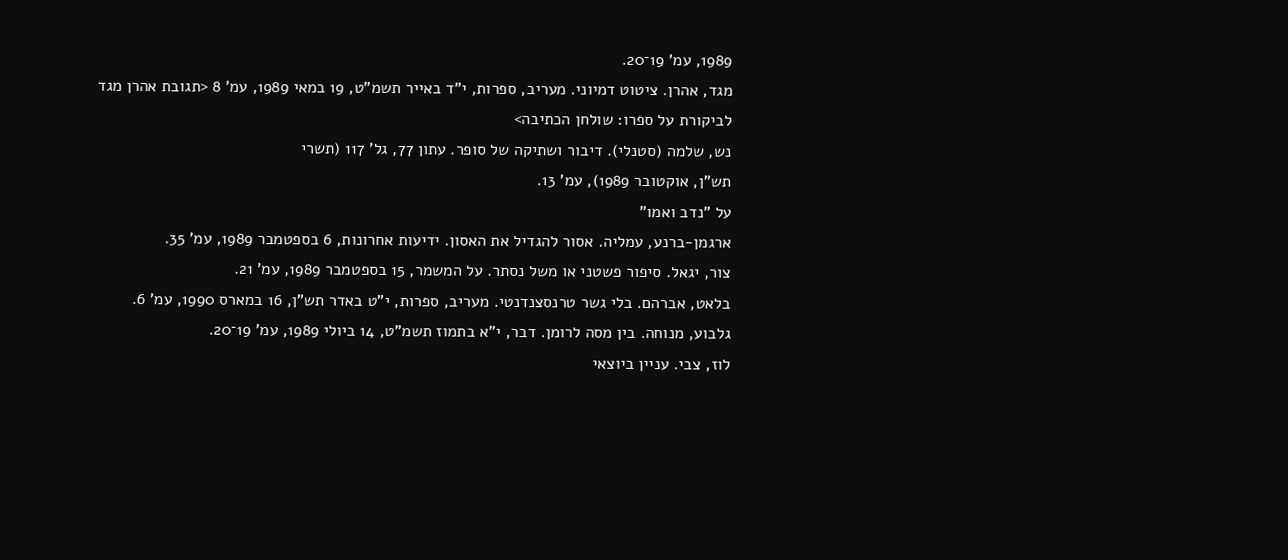1989, עמ' 19־20.
מגד, אהרן. ציטוט דמיוני. מעריב, ספרות, י"ד באייר תשמ"ט, 19 במאי 1989, עמ' 8 <תגובת אהרן מגד לביקורת על ספרו: שולחן הכתיבה>
נש, שלמה (סטנלי). דיבור ושתיקה של סופר. עתון 77, גל' 117 (תשרי
תש"ן, אוקטובר 1989), עמ' 13.
על "נדב ואמו"
ארגמן-ברנע, עמליה. אסור להגדיל את האסון. ידיעות אחרונות, 6 בספטמבר 1989, עמ' 35.
צור, יגאל. סיפור פשטני או משל נסתר. על המשמר, 15 בספטמבר 1989, עמ' 21.
בלאט, אברהם. בלי גשר טרנסצנדנטי. מעריב, ספרות, י"ט באדר תש"ן, 16 במארס 1990, עמ' 6.
גלבוע, מנוחה. בין מסה לרומן. דבר, י"א בתמוז תשמ"ט, 14 ביולי 1989, עמ' 19־20.
לוז, צבי. עניין ביוצאי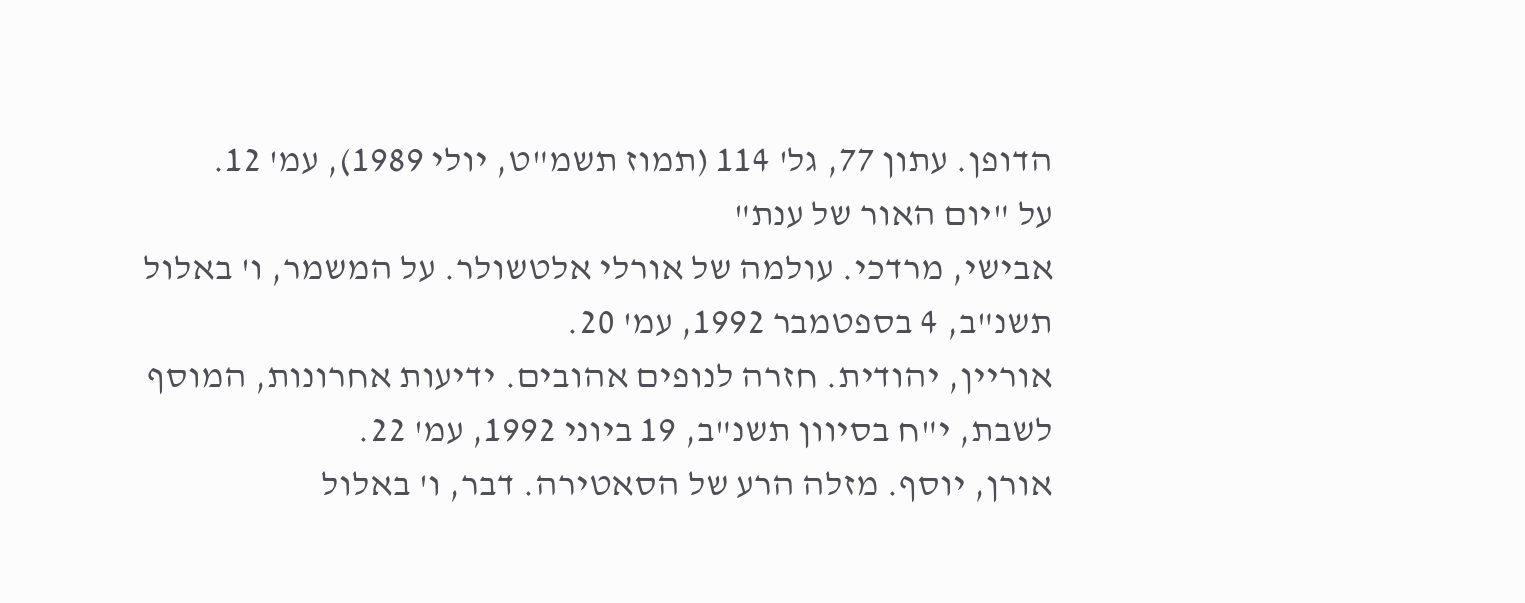הדופן. עתון 77, גל' 114 (תמוז תשמ"ט, יולי 1989), עמ' 12.
על "יום האור של ענת"
אבישי, מרדכי. עולמה של אורלי אלטשולר. על המשמר, ו' באלול תשנ"ב, 4 בספטמבר 1992, עמ' 20.
אוריין, יהודית. חזרה לנופים אהובים. ידיעות אחרונות, המוסף לשבת, י"ח בסיוון תשנ"ב, 19 ביוני 1992, עמ' 22.
אורן, יוסף. מזלה הרע של הסאטירה. דבר, ו' באלול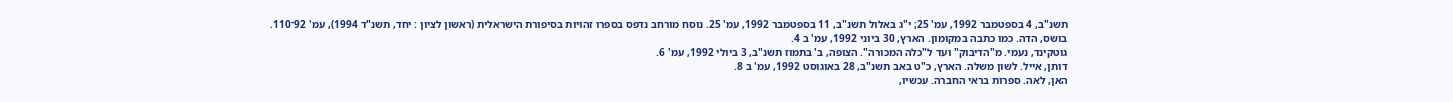תשנ"ב, 4 בספטמבר 1992, עמ' 25; י"ג באלול תשנ"ב, 11 בספטמבר 1992, עמ' 25. נוסח מורחב נדפס בספרו זהויות בסיפורת הישראלית (ראשון לציון : יחד, תשנ"ד 1994), עמ' 92־110.
בושס, הדה. כמו כתבה במקומון. הארץ, 30 ביוני 1992, עמ' ב 4.
גוטקינד, נעמי. מ"הדיבוק" ועד ל"כלה המכורה". הצופה, ב' בתמוז תשנ"ב, 3 ביולי 1992, עמ' 6.
דותן, אייל. לשון משלה. הארץ, כ"ט באב תשנ"ב, 28 באוגוסט 1992, עמ' ב 8.
האן, לאה. ספרות בראי החברה. עכשיו,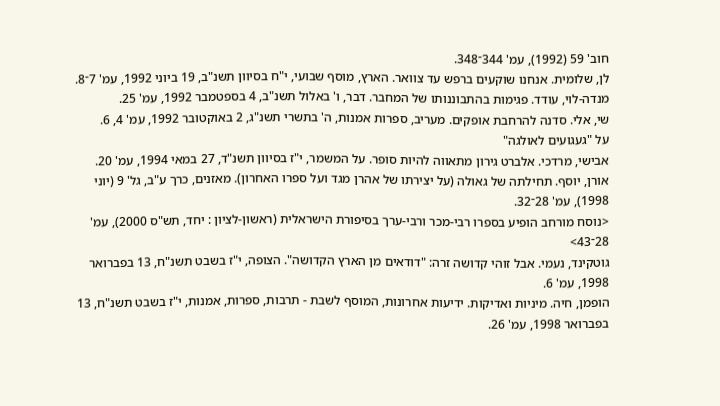חוב' 59 (1992), עמ' 344־348.
לן, שלומית. אנחנו שוקעים ברפש עד צוואר. הארץ, מוסף שבועי, י"ח בסיוון תשנ"ב, 19 ביוני 1992, עמ' 7־8.
מנדה-לוי, עודד. פגימות בהתבוננותו של המחבר. דבר, ו' באלול תשנ"ב, 4 בספטמבר 1992, עמ' 25.
שי, אלי. סדנה להרחבת אופקים. מעריב, ספרות אמנות, ה' בתשרי תשנ"ג, 2 באוקטובר 1992, עמ' 4, 6.
על "געגועים לאולגה"
אבישי, מרדכי. אלברט גירון מתאווה להיות סופר. על המשמר, י"ז בסיוון תשנ"ד, 27 במאי 1994, עמ' 20.
אורן, יוסף. תחילתה של גאולה (על יצירתו של אהרן מגד ועל ספרו האחרון). מאזנים, כרך ע"ב, גל' 9 (יוני 1998), עמ' 28־32.
<נוסח מורחב הופיע בספרו רבי-מכר ורבי-ערך בסיפורת הישראלית (ראשון-לציון : יחד, תש"ס 2000), עמ'
28־43>
גוטקינד, נעמי. אבל זוהי קדושה זרה: "דודאים מן הארץ הקדושה". הצופה, י"ז בשבט תשנ"ח, 13 בפברואר 1998, עמ' 6.
הופמן, חיה. מיניות ואדיקות. ידיעות אחרונות, המוסף לשבת - תרבות, ספרות, אמנות, י"ז בשבט תשנ"ח, 13 בפברואר 1998, עמ' 26.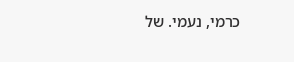כרמי, נעמי. של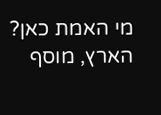מי האמת כאן? הארץ, מוסף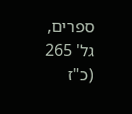ספרים, גל' 265 (כ"ז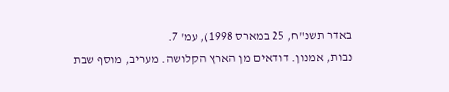באדר תשנ"ח, 25 במארס 1998), עמ' 7.
נבות, אמנון. דודאים מן הארץ הקלושה. מעריב, מוסף שבת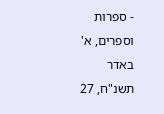- ספרות וספרים, א' באדר תשנ"ח, 27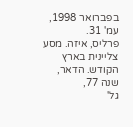בפברואר 1998, עמ' 31.
פרליס, איזה. מסע צליינית בארץ הקודש. הדאר, שנה 77,
גל'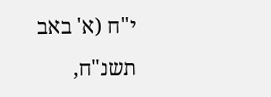י"ח (א' באב תשנ"ח,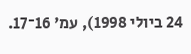24 ביולי 1998), עמ' 16־17.